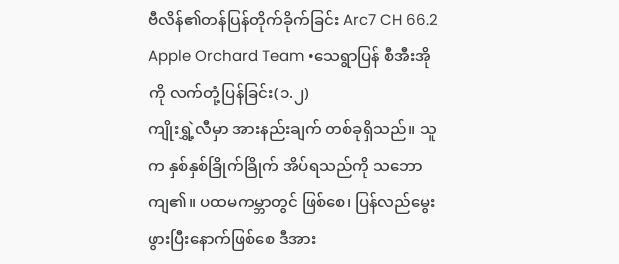ဗီလိန်၏တန်ပြန်တိုက်ခိုက်ခြင်း Arc7 CH 66.2
Apple Orchard Team •သေရွာပြန် စီအီးအိုကို လက်တုံ့ပြန်ခြင်း(၁.၂)
ကျိုးရွှဲ့လီမှာ အားနည်းချက် တစ်ခုရှိသည်။ သူက နှစ်နှစ်ခြိုက်ခြိုက် အိပ်ရသည်ကို သဘောကျ၏။ ပထမကမ္ဘာတွင် ဖြစ်စေ၊ ပြန်လည်မွေးဖွားပြီးနောက်ဖြစ်စေ ဒီအား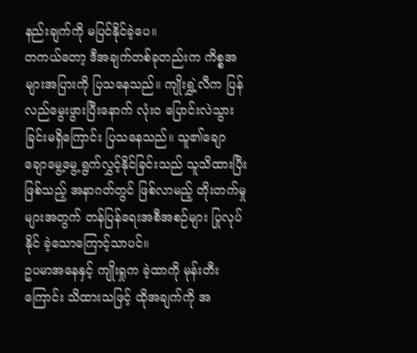နည်းချက်ကို မပြင်နိုင်ခဲ့ပေ။
တကယ်တော့ ဒီအချက်တစ်ခုတည်းက ကိစ္စအများအပြားကို ပြသနေသည်။ ကျိုးရွှဲ့လီက ပြန်လည်မွေးဖွားပြီးနောက် လုံးဝ ပြောင်းလဲသွားခြင်းမရှိကြောင်း ပြသနေသည်။ သူ၏ချောချောမွေ့မွေ့ ရွက်လွှင့်နိုင်ခြင်းသည် သူသိထားပြီးဖြစ်သည့် အနာဂတ်တွင် ဖြစ်လာမည့် တိုးတက်မှုများအတွက် တန်ပြန်ရေးအစီအစဉ်များ ပြုလုပ်နိုင် ခဲ့သောကြောင့်သာပင်။
ဥပမာအနေနှင့် ကျိုးရှုက ခဲ့ထာကို မုန်းတီးကြောင်း သိထားသဖြင့် ထိုအချက်ကို အ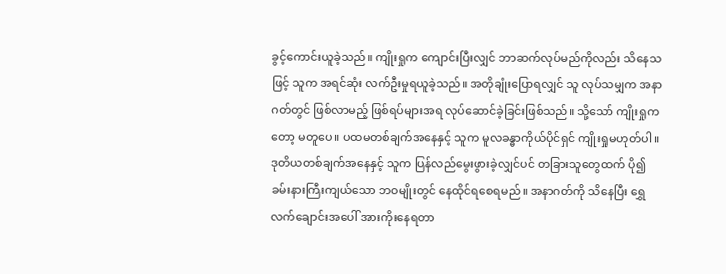ခွင့်ကောင်းယူခဲ့သည်။ ကျိုးရှုက ကျောင်းပြီးလျှင် ဘာဆက်လုပ်မည်ကိုလည်း သိနေသဖြင့် သူက အရင်ဆုံး လက်ဦးမှုရယူခဲ့သည်။ အတိုချုံးပြောရလျှင် သူ လုပ်သမျှက အနာဂတ်တွင် ဖြစ်လာမည့် ဖြစ်ရပ်များအရ လုပ်ဆောင်ခဲ့ခြင်းဖြစ်သည်။ သို့သော် ကျိုးရှုကတော့ မတူပေ။ ပထမတစ်ချက်အနေနှင့် သူက မူလခန္ဓာကိုယ်ပိုင်ရှင် ကျိုးရှုမဟုတ်ပါ။ ဒုတိယတစ်ချက်အနေနှင့် သူက ပြန်လည်မွေးဖွားခဲ့လျှင်ပင် တခြားသူတွေထက် ပို၍ ခမ်းနားကြီးကျယ်သော ဘဝမျိုးတွင် နေထိုင်ရစေရမည်။ အနာဂတ်ကို သိနေပြီး ရွှေလက်ချောင်းအပေါ် အားကိုးနေရတာ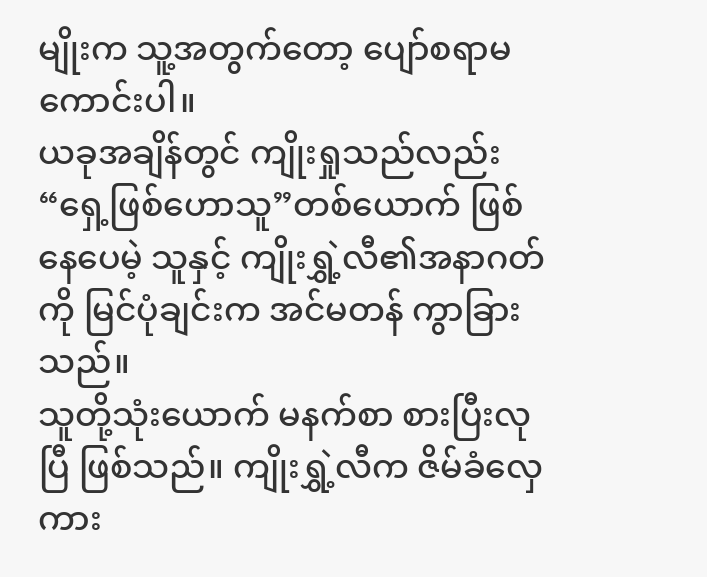မျိုးက သူ့အတွက်တော့ ပျော်စရာမကောင်းပါ။
ယခုအချိန်တွင် ကျိုးရှုသည်လည်း “ရှေ့ဖြစ်ဟောသူ”တစ်ယောက် ဖြစ်နေပေမဲ့ သူနှင့် ကျိုးရွှဲ့လီ၏အနာဂတ်ကို မြင်ပုံချင်းက အင်မတန် ကွာခြားသည်။
သူတို့သုံးယောက် မနက်စာ စားပြီးလုပြီ ဖြစ်သည်။ ကျိုးရွှဲ့လီက ဇိမ်ခံလှေကား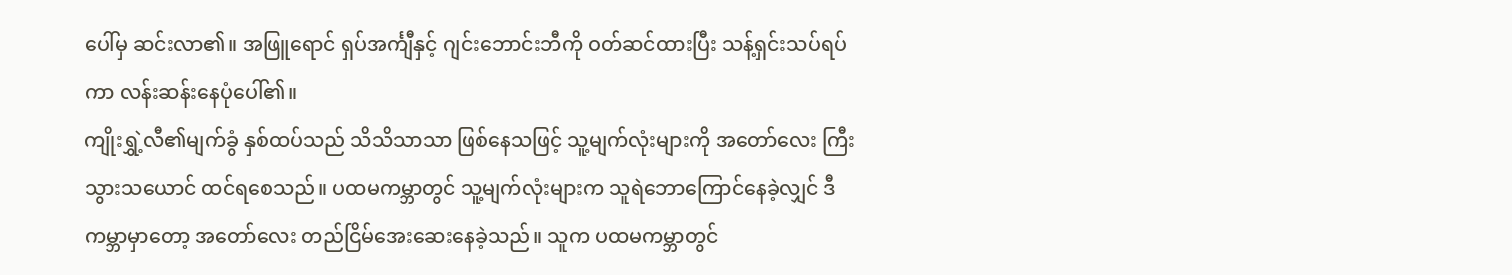ပေါ်မှ ဆင်းလာ၏။ အဖြူရောင် ရှပ်အင်္ကျီနှင့် ဂျင်းဘောင်းဘီကို ဝတ်ဆင်ထားပြီး သန့်ရှင်းသပ်ရပ်ကာ လန်းဆန်းနေပုံပေါ်၏။
ကျိုးရွှဲ့လီ၏မျက်ခွံ နှစ်ထပ်သည် သိသိသာသာ ဖြစ်နေသဖြင့် သူ့မျက်လုံးများကို အတော်လေး ကြီးသွားသယောင် ထင်ရစေသည်။ ပထမကမ္ဘာတွင် သူ့မျက်လုံးများက သူရဲဘောကြောင်နေခဲ့လျှင် ဒီကမ္ဘာမှာတော့ အတော်လေး တည်ငြိမ်အေးဆေးနေခဲ့သည်။ သူက ပထမကမ္ဘာတွင်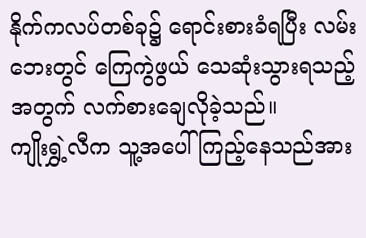နိုက်ကလပ်တစ်ခု၌ ရောင်းစားခံရပြီး လမ်းဘေးတွင် ကြေကွဲဖွယ် သေဆုံးသွားရသည့်အတွက် လက်စားချေလိုခဲ့သည်။
ကျိုးရွှဲ့လီက သူ့အပေါ်ကြည့်နေသည်အား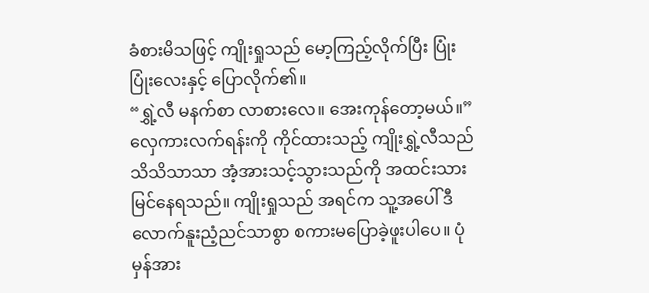ခံစားမိသဖြင့် ကျိုးရှုသည် မော့ကြည့်လိုက်ပြီး ပြုံးပြုံးလေးနှင့် ပြောလိုက်၏။
“ရွှဲ့လီ မနက်စာ လာစားလေ။ အေးကုန်တော့မယ်။”
လှေကားလက်ရန်းကို ကိုင်ထားသည့် ကျိုးရွှဲ့လီသည် သိသိသာသာ အံ့အားသင့်သွားသည်ကို အထင်းသား မြင်နေရသည်။ ကျိုးရှုသည် အရင်က သူ့အပေါ် ဒီလောက်နူးညံ့ညင်သာစွာ စကားမပြောခဲ့ဖူးပါပေ။ ပုံမှန်အား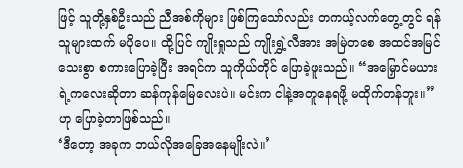ဖြင့် သူတို့နှစ်ဦးသည် ညီအစ်ကိုများ ဖြစ်ကြသော်လည်း တကယ့်လက်တွေ့တွင် ရန်သူများထက် မပိုပေ။ ထို့ပြင် ကျိုးရှုသည် ကျိုးရွှဲ့လီအား အမြဲတစေ အထင်အမြင်သေးစွာ စကားပြောခဲ့ပြီး အရင်က သူကိုယ်တိုင် ပြောခဲ့ဖူးသည်။ “အမြှောင်မယားရဲ့ကလေးဆိုတာ ဆန်ကုန်မြေလေးပဲ။ မင်းက ငါနဲ့အတူနေရဖို့ မထိုက်တန်ဘူး။”ဟု ပြောခဲ့တာဖြစ်သည်။
‘ဒီတော့ အခုက ဘယ်လိုအခြေအနေမျိုးလဲ။’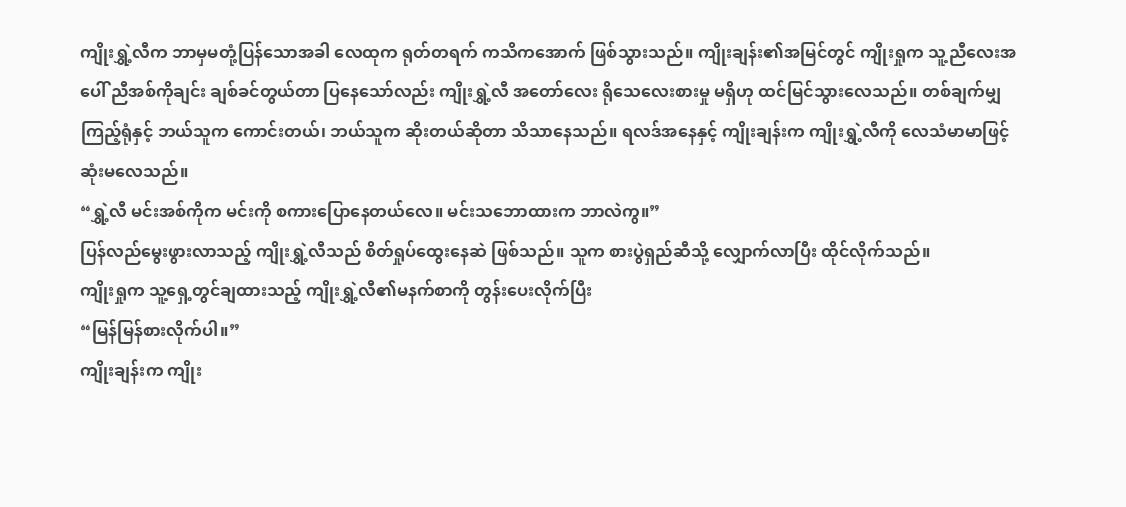ကျိုးရွှဲ့လီက ဘာမှမတုံ့ပြန်သောအခါ လေထုက ရုတ်တရက် ကသိကအောက် ဖြစ်သွားသည်။ ကျိုးချန်း၏အမြင်တွင် ကျိုးရှုက သူ့ညီလေးအပေါ် ညီအစ်ကိုချင်း ချစ်ခင်တွယ်တာ ပြနေသော်လည်း ကျိုးရွှဲ့လီ အတော်လေး ရိုသေလေးစားမှု မရှိဟု ထင်မြင်သွားလေသည်။ တစ်ချက်မျှကြည့်ရုံနှင့် ဘယ်သူက ကောင်းတယ်၊ ဘယ်သူက ဆိုးတယ်ဆိုတာ သိသာနေသည်။ ရလဒ်အနေနှင့် ကျိုးချန်းက ကျိုးရွှဲ့လီကို လေသံမာမာဖြင့် ဆုံးမလေသည်။
“ရွှဲ့လီ မင်းအစ်ကိုက မင်းကို စကားပြောနေတယ်လေ။ မင်းသဘောထားက ဘာလဲကွ။”
ပြန်လည်မွေးဖွားလာသည့် ကျိုးရွှဲ့လီသည် စိတ်ရှုပ်ထွေးနေဆဲ ဖြစ်သည်။ သူက စားပွဲရှည်ဆီသို့ လျှောက်လာပြီး ထိုင်လိုက်သည်။
ကျိုးရှုက သူ့ရှေ့တွင်ချထားသည့် ကျိုးရွှဲ့လီ၏မနက်စာကို တွန်းပေးလိုက်ပြီး
“မြန်မြန်စားလိုက်ပါ။”
ကျိုးချန်းက ကျိုး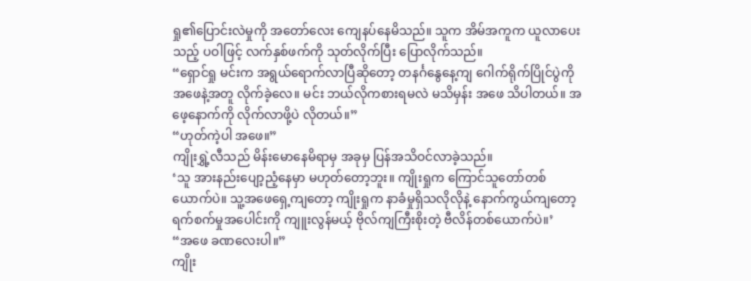ရှု၏ပြောင်းလဲမှုကို အတော်လေး ကျေနပ်နေမိသည်။ သူက အိမ်အကူက ယူလာပေးသည့် ပဝါဖြင့် လက်နှစ်ဖက်ကို သုတ်လိုက်ပြီး ပြောလိုက်သည်။
“ရှောင်ရှု မင်းက အရွယ်ရောက်လာပြီဆိုတော့ တနင်္ဂနွေနေ့ကျ ဂေါက်ရိုက်ပြိုင်ပွဲကို အဖေနဲ့အတူ လိုက်ခဲ့လေ။ မင်း ဘယ်လိုကစားရမလဲ မသိမှန်း အဖေ သိပါတယ်။ အဖေ့နောက်ကို လိုက်လာဖို့ပဲ လိုတယ်။”
“ဟုတ်ကဲ့ပါ အဖေ။”
ကျိုးရွှဲ့လီသည် မိန်းမောနေမိရာမှ အခုမှ ပြန်အသိဝင်လာခဲ့သည်။
‘သူ အားနည်းပျော့ညံ့နေမှာ မဟုတ်တော့ဘူး။ ကျိုးရှုက ကြောင်သူတော်တစ်ယောက်ပဲ။ သူ့အဖေရှေ့ကျတော့ ကျိုးရှုက နာခံမှုရှိသလိုလိုနဲ့ နောက်ကွယ်ကျတော့ ရက်စက်မှုအပေါင်းကို ကျူးလွန်မယ့် ဗိုလ်ကျကြီးစိုးတဲ့ ဗီလိန်တစ်ယောက်ပဲ။’
“အဖေ ခဏလေးပါ။”
ကျိုး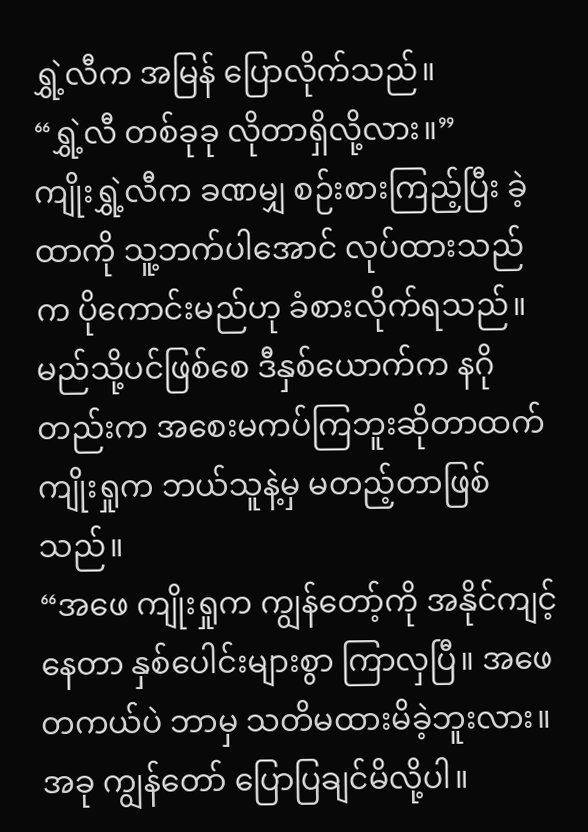ရွှဲ့လီက အမြန် ပြောလိုက်သည်။
“ရွှဲ့လီ တစ်ခုခု လိုတာရှိလို့လား။”
ကျိုးရွှဲ့လီက ခဏမျှ စဉ်းစားကြည့်ပြီး ခဲ့ထာကို သူ့ဘက်ပါအောင် လုပ်ထားသည်က ပိုကောင်းမည်ဟု ခံစားလိုက်ရသည်။ မည်သို့ပင်ဖြစ်စေ ဒီနှစ်ယောက်က နဂိုတည်းက အစေးမကပ်ကြဘူးဆိုတာထက် ကျိုးရှုက ဘယ်သူနဲ့မှ မတည့်တာဖြစ်သည်။
“အဖေ ကျိုးရှုက ကျွန်တော့်ကို အနိုင်ကျင့်နေတာ နှစ်ပေါင်းများစွာ ကြာလှပြီ။ အဖေ တကယ်ပဲ ဘာမှ သတိမထားမိခဲ့ဘူးလား။ အခု ကျွန်တော် ပြောပြချင်မိလို့ပါ။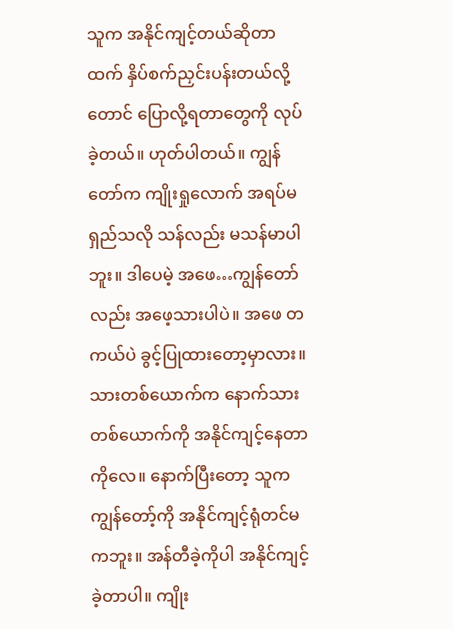သူက အနိုင်ကျင့်တယ်ဆိုတာထက် နှိပ်စက်ညှင်းပန်းတယ်လို့တောင် ပြောလို့ရတာတွေကို လုပ်ခဲ့တယ်။ ဟုတ်ပါတယ်။ ကျွန်တော်က ကျိုးရှုလောက် အရပ်မရှည်သလို သန်လည်း မသန်မာပါဘူး။ ဒါပေမဲ့ အဖေ…ကျွန်တော်လည်း အဖေ့သားပါပဲ။ အဖေ တကယ်ပဲ ခွင့်ပြုထားတော့မှာလား။ သားတစ်ယောက်က နောက်သားတစ်ယောက်ကို အနိုင်ကျင့်နေတာကိုလေ။ နောက်ပြီးတော့ သူက ကျွန်တော့်ကို အနိုင်ကျင့်ရုံတင်မကဘူး။ အန်တီခဲ့ကိုပါ အနိုင်ကျင့်ခဲ့တာပါ။ ကျိုး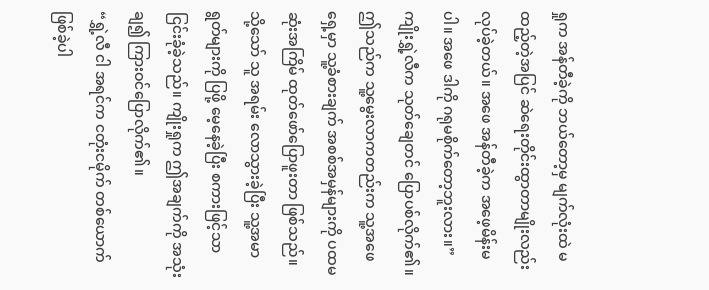ရှုက အန်တီခဲ့ကို ဘယ်တော့မှ မျက်လုံးထဲ မထည့်တဲ့အပြင် ဆဲရေးတိုင်းထွာတာမျိုးလည်း လုပ်ခဲ့တယ်။ အဖေ အန်တီခဲ့က အဖေ့မိန်းမပါ။ အဖေ ဒါကို ဂရုမစိုက်တော့ဘူးလား။”
ကျိုးရွှဲ့လီက သုတ်ချေတင် ပြောပစ်လိုက်၏။ ဤသည်က သူ့မွေးလာကတည်းက သူ့အဖေရှေ့မှာ သူ့ခံစားချက် အစစ်အမှန်များကို ပထမဆုံးအကြိမ် ထုတ်ဖော်ပြောဖူးတာ ဖြစ်သည်။
သို့သော် သူ အရမ်း လောသွားခဲ့ပြီး သူ့အမာရွတ်များကို ပြဖို့ မေ့နေခဲ့ပြီး စကားဖြင့်သာ ငြင်းခုံခဲ့သည်။ ကျိုးရှုက ဤအချက်ကို အသုံးချ၍ ကြားဝင်ပြောလိုက်၏။
“ရွှဲ့လီ ငါ အရင်က ငတုံးငမိုက် တစ်ယောက် ဖြစ်ခဲ့ပါ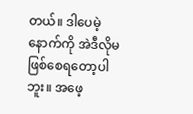တယ်။ ဒါပေမဲ့ နောက်ကို အဲဒီလိုမဖြစ်စေရတော့ပါဘူး။ အဖေ့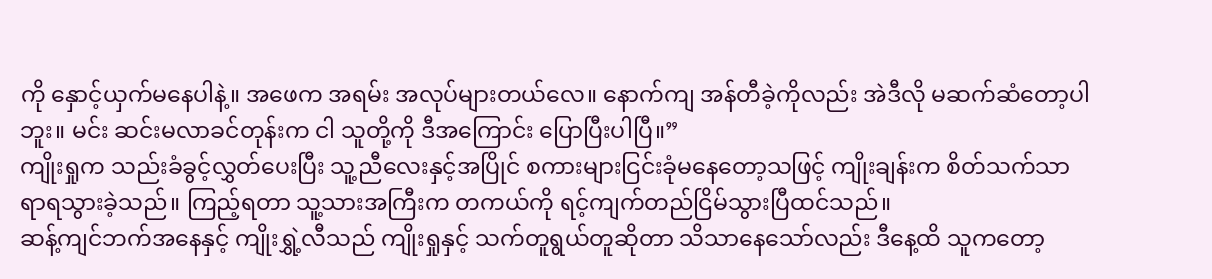ကို နှောင့်ယှက်မနေပါနဲ့။ အဖေက အရမ်း အလုပ်များတယ်လေ။ နောက်ကျ အန်တီခဲ့ကိုလည်း အဲဒီလို မဆက်ဆံတော့ပါဘူး။ မင်း ဆင်းမလာခင်တုန်းက ငါ သူတို့ကို ဒီအကြောင်း ပြောပြီးပါပြီ။”
ကျိုးရှုက သည်းခံခွင့်လွှတ်ပေးပြီး သူ့ညီလေးနှင့်အပြိုင် စကားများငြင်းခုံမနေတော့သဖြင့် ကျိုးချန်းက စိတ်သက်သာရာရသွားခဲ့သည်။ ကြည့်ရတာ သူ့သားအကြီးက တကယ်ကို ရင့်ကျက်တည်ငြိမ်သွားပြီထင်သည်။
ဆန့်ကျင်ဘက်အနေနှင့် ကျိုးရွှဲ့လီသည် ကျိုးရှုနှင့် သက်တူရွယ်တူဆိုတာ သိသာနေသော်လည်း ဒီနေ့ထိ သူကတော့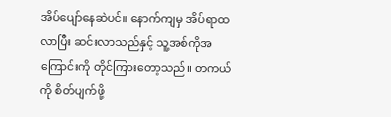အိပ်ပျော်နေဆဲပင်။ နောက်ကျမှ အိပ်ရာထလာပြီး ဆင်းလာသည်နှင့် သူ့အစ်ကိုအကြောင်းကို တိုင်ကြားတော့သည်။ တကယ်ကို စိတ်ပျက်ဖို့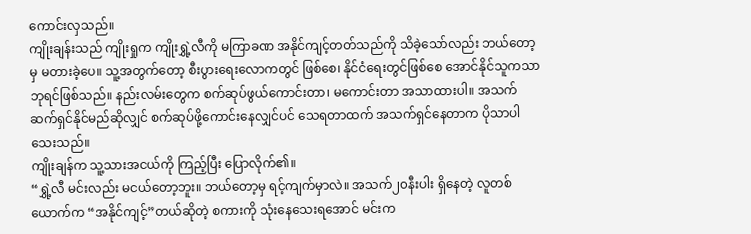ကောင်းလှသည်။
ကျိုးချန်းသည် ကျိုးရှုက ကျိုးရွှဲ့လီကို မကြာခဏ အနိုင်ကျင့်တတ်သည်ကို သိခဲ့သော်လည်း ဘယ်တော့မှ မတားခဲ့ပေ။ သူ့အတွက်တော့ စီးပွားရေးလောကတွင် ဖြစ်စေ၊ နိုင်ငံရေးတွင်ဖြစ်စေ အောင်နိုင်သူကသာ ဘုရင်ဖြစ်သည်။ နည်းလမ်းတွေက စက်ဆုပ်ဖွယ်ကောင်းတာ၊ မကောင်းတာ အသာထားပါ။ အသက်ဆက်ရှင်နိုင်မည်ဆိုလျှင် စက်ဆုပ်ဖို့ကောင်းနေလျှင်ပင် သေရတာထက် အသက်ရှင်နေတာက ပိုသာပါသေးသည်။
ကျိုးချန်က သူ့သားအငယ်ကို ကြည့်ပြီး ပြောလိုက်၏။
“ရွှဲ့လီ မင်းလည်း မငယ်တော့ဘူး။ ဘယ်တော့မှ ရင့်ကျက်မှာလဲ။ အသက်၂၀နီးပါး ရှိနေတဲ့ လူတစ်ယောက်က “အနိုင်ကျင့်”တယ်ဆိုတဲ့ စကားကို သုံးနေသေးရအောင် မင်းက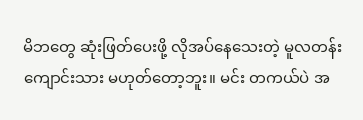မိဘတွေ ဆုံးဖြတ်ပေးဖို့ လိုအပ်နေသေးတဲ့ မူလတန်းကျောင်းသား မဟုတ်တော့ဘူး။ မင်း တကယ်ပဲ အ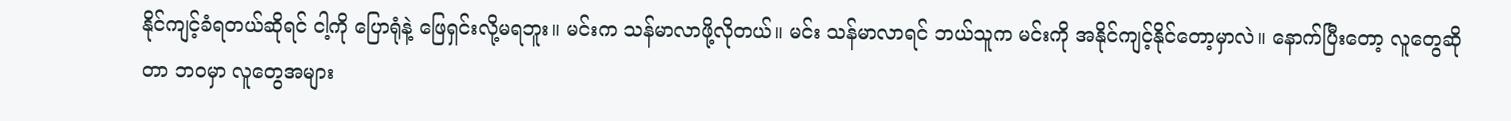နိုင်ကျင့်ခံရတယ်ဆိုရင် ငါ့ကို ပြောရုံနဲ့ ဖြေရှင်းလို့မရဘူး။ မင်းက သန်မာလာဖို့လိုတယ်။ မင်း သန်မာလာရင် ဘယ်သူက မင်းကို အနိုင်ကျင့်နိုင်တော့မှာလဲ။ နောက်ပြီးတော့ လူတွေဆိုတာ ဘဝမှာ လူတွေအများ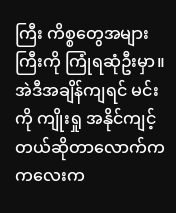ကြီး ကိစ္စတွေအများကြီးကို ကြုံရဆုံဦးမှာ။ အဲဒီအချိန်ကျရင် မင်းကို ကျိုးရှု အနိုင်ကျင့်တယ်ဆိုတာလောက်က ကလေးက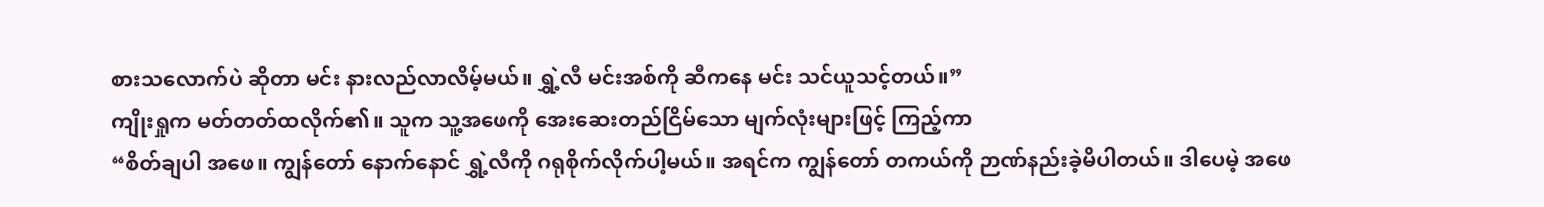စားသလောက်ပဲ ဆိုတာ မင်း နားလည်လာလိမ့်မယ်။ ရွှဲ့လီ မင်းအစ်ကို ဆီကနေ မင်း သင်ယူသင့်တယ်။”
ကျိုးရှုက မတ်တတ်ထလိုက်၏။ သူက သူ့အဖေကို အေးဆေးတည်ငြိမ်သော မျက်လုံးများဖြင့် ကြည့်ကာ
“စိတ်ချပါ အဖေ။ ကျွန်တော် နောက်နောင် ရွှဲ့လီကို ဂရုစိုက်လိုက်ပါ့မယ်။ အရင်က ကျွန်တော် တကယ်ကို ဉာဏ်နည်းခဲ့မိပါတယ်။ ဒါပေမဲ့ အဖေ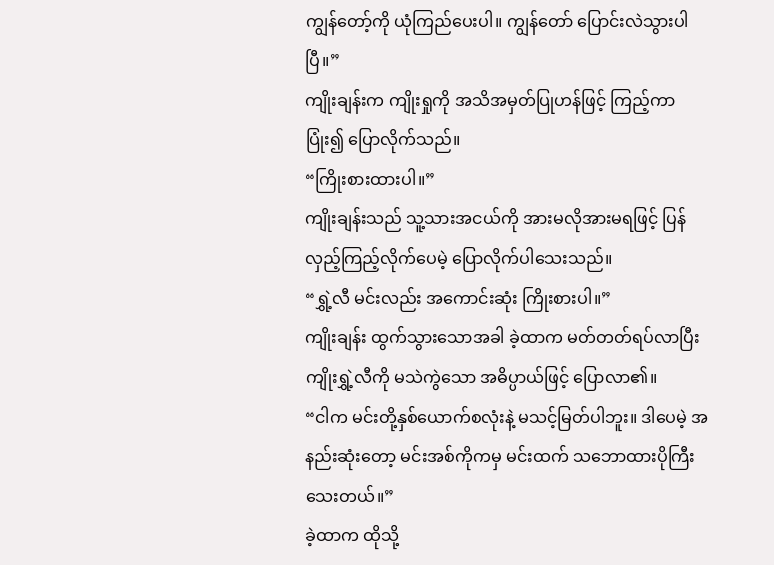ကျွန်တော့်ကို ယုံကြည်ပေးပါ။ ကျွန်တော် ပြောင်းလဲသွားပါပြီ။”
ကျိုးချန်းက ကျိုးရှုကို အသိအမှတ်ပြုဟန်ဖြင့် ကြည့်ကာ ပြုံး၍ ပြောလိုက်သည်။
“ကြိုးစားထားပါ။”
ကျိုးချန်းသည် သူ့သားအငယ်ကို အားမလိုအားမရဖြင့် ပြန်လှည့်ကြည့်လိုက်ပေမဲ့ ပြောလိုက်ပါသေးသည်။
“ရွှဲ့လီ မင်းလည်း အကောင်းဆုံး ကြိုးစားပါ။”
ကျိုးချန်း ထွက်သွားသောအခါ ခဲ့ထာက မတ်တတ်ရပ်လာပြီး ကျိုးရွှဲ့လီကို မသဲကွဲသော အဓိပ္ပာယ်ဖြင့် ပြောလာ၏။
“ငါက မင်းတို့နှစ်ယောက်စလုံးနဲ့ မသင့်မြတ်ပါဘူး။ ဒါပေမဲ့ အနည်းဆုံးတော့ မင်းအစ်ကိုကမှ မင်းထက် သဘောထားပိုကြီးသေးတယ်။”
ခဲ့ထာက ထိုသို့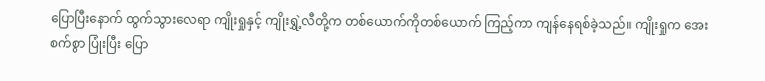ပြောပြီးနောက် ထွက်သွားလေရာ ကျိုးရှုနှင့် ကျိုးရွှဲ့လီတို့က တစ်ယောက်ကိုတစ်ယောက် ကြည့်ကာ ကျန်နေရစ်ခဲ့သည်။ ကျိုးရှုက အေးစက်စွာ ပြုံးပြီး ပြော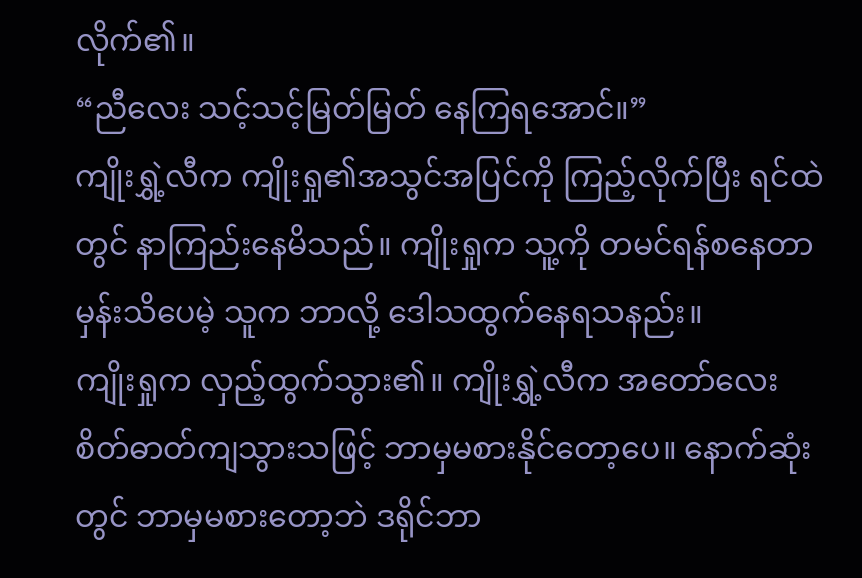လိုက်၏။
“ညီလေး သင့်သင့်မြတ်မြတ် နေကြရအောင်။”
ကျိုးရွှဲ့လီက ကျိုးရှု၏အသွင်အပြင်ကို ကြည့်လိုက်ပြီး ရင်ထဲတွင် နာကြည်းနေမိသည်။ ကျိုးရှုက သူ့ကို တမင်ရန်စနေတာမှန်းသိပေမဲ့ သူက ဘာလို့ ဒေါသထွက်နေရသနည်း။
ကျိုးရှုက လှည့်ထွက်သွား၏။ ကျိုးရွှဲ့လီက အတော်လေး စိတ်ဓာတ်ကျသွားသဖြင့် ဘာမှမစားနိုင်တော့ပေ။ နောက်ဆုံးတွင် ဘာမှမစားတော့ဘဲ ဒရိုင်ဘာ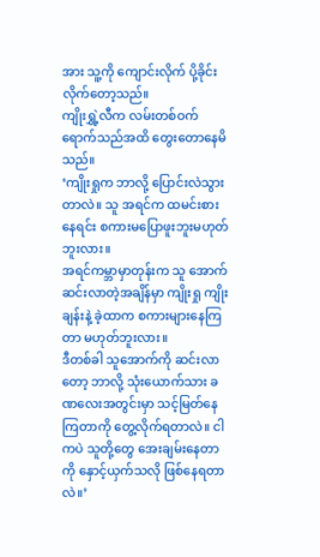အား သူ့ကို ကျောင်းလိုက် ပို့ခိုင်းလိုက်တော့သည်။
ကျိုးရွှဲ့လီက လမ်းတစ်ဝက်ရောက်သည်အထိ တွေးတောနေမိသည်။
‘ကျိုးရှုက ဘာလို့ ပြောင်းလဲသွားတာလဲ။ သူ အရင်က ထမင်းစားနေရင်း စကားမပြောဖူးဘူးမဟုတ်ဘူးလား။
အရင်ကမ္ဘာမှာတုန်းက သူ အောက်ဆင်းလာတဲ့အချိန်မှာ ကျိုးရှု ကျိုးချန်းနဲ့ ခဲ့ထာက စကားများနေကြတာ မဟုတ်ဘူးလား။
ဒီတစ်ခါ သူအောက်ကို ဆင်းလာတော့ ဘာလို့ သုံးယောက်သား ခဏလေးအတွင်းမှာ သင့်မြတ်နေကြတာကို တွေ့လိုက်ရတာလဲ။ ငါကပဲ သူတို့တွေ အေးချမ်းနေတာကို နှောင့်ယှက်သလို ဖြစ်နေရတာလဲ။’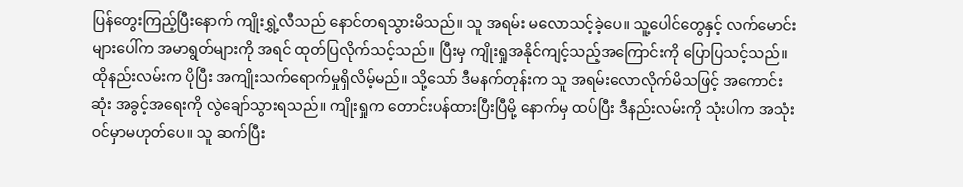ပြန်တွေးကြည့်ပြီးနောက် ကျိုးရွှဲ့လီသည် နောင်တရသွားမိသည်။ သူ အရမ်း မလောသင့်ခဲ့ပေ။ သူ့ပေါင်တွေနှင့် လက်မောင်းများပေါ်က အမာရွတ်များကို အရင် ထုတ်ပြလိုက်သင့်သည်။ ပြီးမှ ကျိုးရှုအနိုင်ကျင့်သည့်အကြောင်းကို ပြောပြသင့်သည်။ ထိုနည်းလမ်းက ပိုပြီး အကျိုးသက်ရောက်မှုရှိလိမ့်မည်။ သို့သော် ဒီမနက်တုန်းက သူ အရမ်းလောလိုက်မိသဖြင့် အကောင်းဆုံး အခွင့်အရေးကို လွဲချော်သွားရသည်။ ကျိုးရှုက တောင်းပန်ထားပြီးပြီမို့ နောက်မှ ထပ်ပြီး ဒီနည်းလမ်းကို သုံးပါက အသုံးဝင်မှာမဟုတ်ပေ။ သူ ဆက်ပြီး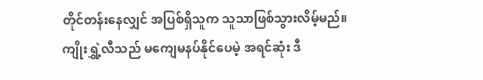တိုင်တန်းနေလျှင် အပြစ်ရှိသူက သူသာဖြစ်သွားလိမ့်မည်။
ကျိုးရွှဲ့လီသည် မကျေမနပ်နိုင်ပေမဲ့ အရင်ဆုံး ဒီ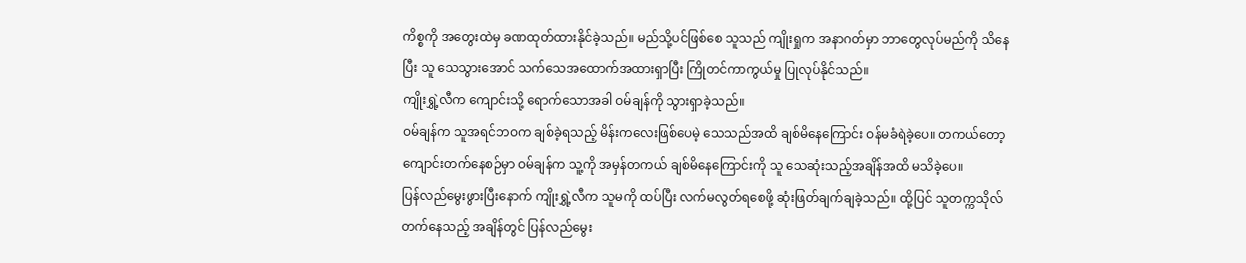ကိစ္စကို အတွေးထဲမှ ခဏထုတ်ထားနိုင်ခဲ့သည်။ မည်သို့ပင်ဖြစ်စေ သူသည် ကျိုးရှုက အနာဂတ်မှာ ဘာတွေလုပ်မည်ကို သိနေပြီး သူ သေသွားအောင် သက်သေအထောက်အထားရှာပြီး ကြိုတင်ကာကွယ်မှု ပြုလုပ်နိုင်သည်။
ကျိုးရွှဲ့လီက ကျောင်းသို့ ရောက်သောအခါ ဝမ်ချန်ကို သွားရှာခဲ့သည်။
ဝမ်ချန်က သူအရင်ဘဝက ချစ်ခဲ့ရသည့် မိန်းကလေးဖြစ်ပေမဲ့ သေသည်အထိ ချစ်မိနေကြောင်း ဝန်မခံရဲခဲ့ပေ။ တကယ်တော့ ကျောင်းတက်နေစဉ်မှာ ဝမ်ချန်က သူ့ကို အမှန်တကယ် ချစ်မိနေကြောင်းကို သူ သေဆုံးသည့်အချိန်အထိ မသိခဲ့ပေ။
ပြန်လည်မွေးဖွားပြီးနောက် ကျိုးရွှဲ့လီက သူမကို ထပ်ပြီး လက်မလွတ်ရစေဖို့ ဆုံးဖြတ်ချက်ချခဲ့သည်။ ထို့ပြင် သူတက္ကသိုလ်တက်နေသည့် အချိန်တွင် ပြန်လည်မွေး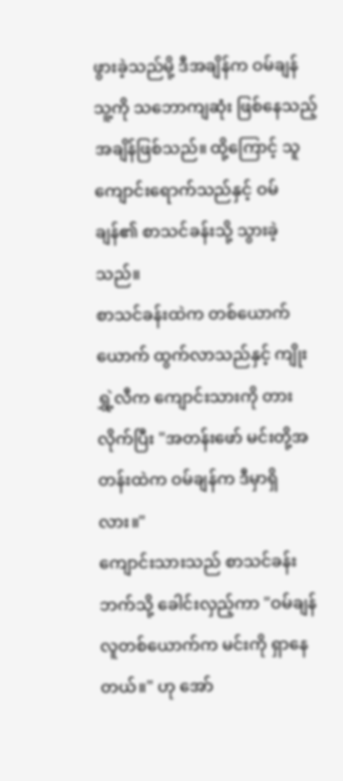ဖွားခဲ့သည်မို့ ဒီအချိန်က ဝမ်ချန် သူ့ကို သဘောကျဆုံး ဖြစ်နေသည့်အချိန်ဖြစ်သည်။ ထို့ကြောင့် သူကျောင်းရောက်သည်နှင့် ဝမ်ချန်၏ စာသင်ခန်းသို့ သွားခဲ့သည်။
စာသင်ခန်းထဲက တစ်ယောက်ယောက် ထွက်လာသည်နှင့် ကျိုးရွှဲ့လီက ကျောင်းသားကို တားလိုက်ပြီး "အတန်းဖော် မင်းတို့အတန်းထဲက ဝမ်ချန်က ဒီမှာရှိလား။"
ကျောင်းသားသည် စာသင်ခန်းဘက်သို့ ခေါင်းလှည့်ကာ "ဝမ်ချန် လူတစ်ယောက်က မင်းကို ရှာနေတယ်။" ဟု အော်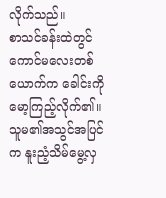လိုက်သည်။
စာသင်ခန်းထဲတွင် ကောင်မလေးတစ်ယောက်က ခေါင်းကို မော့ကြည့်လိုက်၏။ သူမ၏အသွင်အပြင်က နူးညံ့သိမ်မွေ့လှ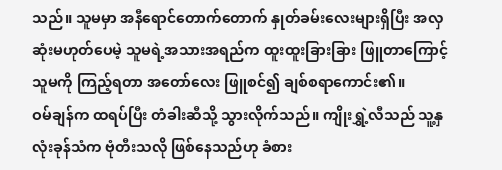သည်။ သူမမှာ အနီရောင်တောက်တောက် နှုတ်ခမ်းလေးများရှိပြီး အလှဆုံးမဟုတ်ပေမဲ့ သူမရဲ့အသားအရည်က ထူးထူးခြားခြား ဖြူတာကြောင့် သူမကို ကြည့်ရတာ အတော်လေး ဖြူစင်၍ ချစ်စရာကောင်း၏။
ဝမ်ချန်က ထရပ်ပြီး တံခါးဆီသို့ သွားလိုက်သည်။ ကျိုးရွှဲ့လီသည် သူ့နှလုံးခုန်သံက ဗုံတီးသလို ဖြစ်နေသည်ဟု ခံစား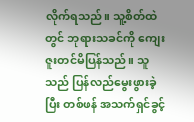လိုက်ရသည်။ သူ့စိတ်ထဲတွင် ဘုရားသခင်ကို ကျေးဇူးတင်မိပြန်သည်။ သူသည် ပြန်လည်မွေးဖွားခဲ့ပြီး တစ်ဖန် အသက်ရှင်ခွင့်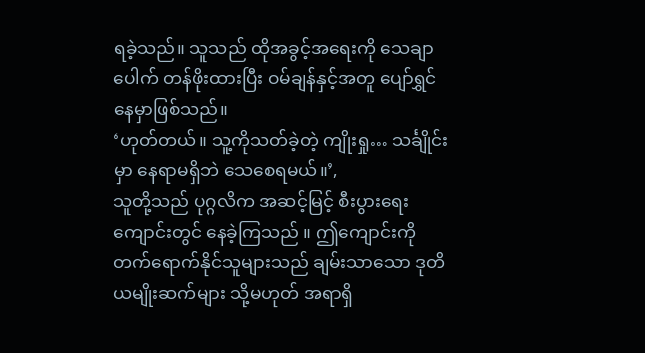ရခဲ့သည်။ သူသည် ထိုအခွင့်အရေးကို သေချာပေါက် တန်ဖိုးထားပြီး ဝမ်ချန်နှင့်အတူ ပျော်ရွှင်နေမှာဖြစ်သည်။
‘ဟုတ်တယ်။ သူ့ကိုသတ်ခဲ့တဲ့ ကျိုးရှု… သင်္ချိုင်းမှာ နေရာမရှိဘဲ သေစေရမယ်။’,
သူတို့သည် ပုဂ္ဂလိက အဆင့်မြင့် စီးပွားရေးကျောင်းတွင် နေခဲ့ကြသည် ။ ဤကျောင်းကို တက်ရောက်နိုင်သူများသည် ချမ်းသာသော ဒုတိယမျိုးဆက်များ သို့မဟုတ် အရာရှိ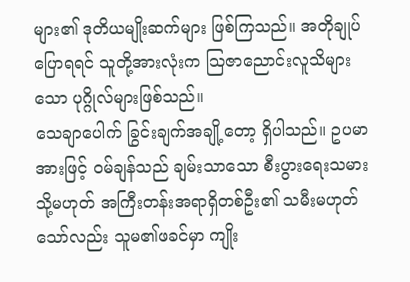များ၏ ဒုတိယမျိုးဆက်များ ဖြစ်ကြသည်။ အတိုချုပ်ပြောရရင် သူတို့အားလုံးက သြဇာညောင်းလူသိများသော ပုဂ္ဂိုလ်များဖြစ်သည်။
သေချာပေါက် ခြွင်းချက်အချို့တော့ ရှိပါသည်။ ဥပမာအားဖြင့် ဝမ်ချန်သည် ချမ်းသာသော စီးပွားရေးသမား သို့မဟုတ် အကြီးတန်းအရာရှိတစ်ဦး၏ သမီးမဟုတ်သော်လည်း သူမ၏ဖခင်မှာ ကျိုး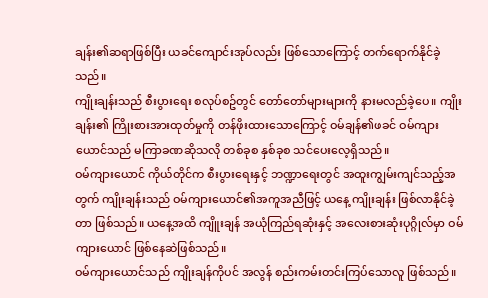ချန်း၏ဆရာဖြစ်ပြီး ယခင်ကျောင်းအုပ်လည်း ဖြစ်သောကြောင့် တက်ရောက်နိုင်ခဲ့သည်။
ကျိုးချန်းသည် စီးပွားရေး စလုပ်စဥ်တွင် တော်တော်များများကို နားမလည်ခဲ့ပေ။ ကျိုးချန်း၏ ကြိုးစားအားထုတ်မှုကို တန်ဖိုးထားသောကြောင့် ဝမ်ချန်၏ဖခင် ဝမ်ကျားယောင်သည် မကြာခဏဆိုသလို တစ်ခုစ နှစ်ခုစ သင်ပေးလေ့ရှိသည်။
ဝမ်ကျားယောင် ကိုယ်တိုင်က စီးပွားရေးနှင့် ဘဏ္ဍာရေးတွင် အထူးကျွမ်းကျင်သည့်အတွက် ကျိုးချန်းသည် ဝမ်ကျားယောင်၏အကူအညီဖြင့် ယနေ့ ကျိုးချန်း ဖြစ်လာနိုင်ခဲ့တာ ဖြစ်သည်။ ယနေ့အထိ ကျိူးချန် အယုံကြည်ရဆုံးနှင့် အလေးစားဆုံးပုဂ္ဂိုလ်မှာ ဝမ်ကျားယောင် ဖြစ်နေဆဲဖြစ်သည်။
ဝမ်ကျားယောင်သည် ကျိုးချန်ကိုပင် အလွန် စည်းကမ်းတင်းကြပ်သောလူ ဖြစ်သည်။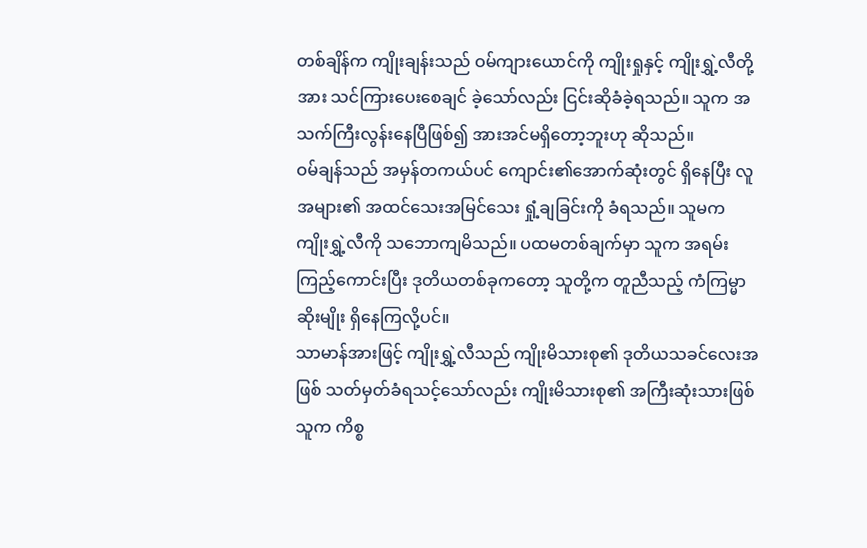တစ်ချိန်က ကျိုးချန်းသည် ဝမ်ကျားယောင်ကို ကျိုးရှုနှင့် ကျိုးရွှဲ့လီတို့အား သင်ကြားပေးစေချင် ခဲ့သော်လည်း ငြင်းဆိုခံခဲ့ရသည်။ သူက အသက်ကြီးလွန်းနေပြီဖြစ်၍ အားအင်မရှိတော့ဘူးဟု ဆိုသည်။
ဝမ်ချန်သည် အမှန်တကယ်ပင် ကျောင်း၏အောက်ဆုံးတွင် ရှိနေပြီး လူအများ၏ အထင်သေးအမြင်သေး ရှုံ့ချခြင်းကို ခံရသည်။ သူမက ကျိုးရွှဲ့လီကို သဘောကျမိသည်။ ပထမတစ်ချက်မှာ သူက အရမ်း ကြည့်ကောင်းပြီး ဒုတိယတစ်ခုကတော့ သူတို့က တူညီသည့် ကံကြမ္မာဆိုးမျိုး ရှိနေကြလို့ပင်။
သာမာန်အားဖြင့် ကျိုးရွှဲ့လီသည် ကျိုးမိသားစု၏ ဒုတိယသခင်လေးအဖြစ် သတ်မှတ်ခံရသင့်သော်လည်း ကျိုးမိသားစု၏ အကြီးဆုံးသားဖြစ်သူက ကိစ္စ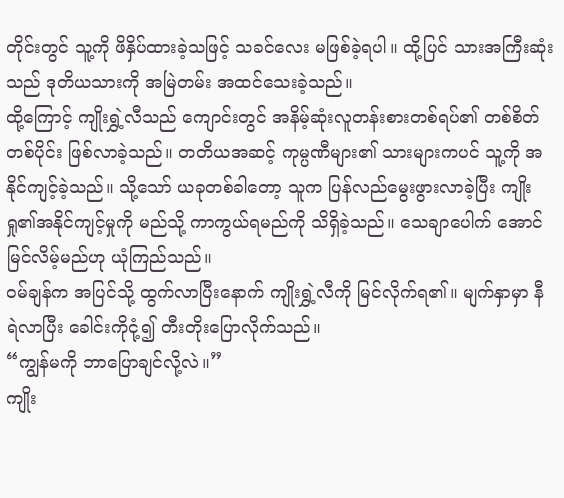တိုင်းတွင် သူ့ကို ဖိနှိပ်ထားခဲ့သဖြင့် သခင်လေး မဖြစ်ခဲ့ရပါ။ ထို့ပြင် သားအကြီးဆုံးသည် ဒုတိယသားကို အမြဲတမ်း အထင်သေးခဲ့သည်။
ထို့ကြောင့် ကျိုးရွှဲ့လီသည် ကျောင်းတွင် အနိမ့်ဆုံးလူတန်းစားတစ်ရပ်၏ တစ်စိတ်တစ်ပိုင်း ဖြစ်လာခဲ့သည်။ တတိယအဆင့် ကုမ္ပဏီများ၏ သားများကပင် သူ့ကို အနိုင်ကျင့်ခဲ့သည်။ သို့သော် ယခုတစ်ခါတော့ သူက ပြန်လည်မွေးဖွားလာခဲ့ပြီး ကျိုးရှု၏အနိုင်ကျင့်မှုကို မည်သို့ ကာကွယ်ရမည်ကို သိရှိခဲ့သည်။ သေချာပေါက် အောင်မြင်လိမ့်မည်ဟု ယုံကြည်သည်။
ဝမ်ချန်က အပြင်သို့ ထွက်လာပြီးနောက် ကျိုးရွှဲ့လီကို မြင်လိုက်ရ၏။ မျက်နှာမှာ နီရဲလာပြီး ခေါင်းကိုငုံ့၍ တီးတိုးပြောလိုက်သည်။
“ကျွန်မကို ဘာပြောချင်လို့လဲ။”
ကျိုး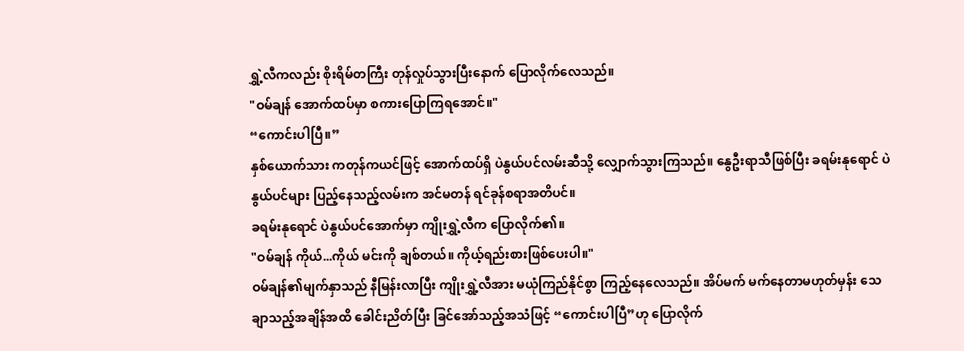ရွှဲ့လီကလည်း စိုးရိမ်တကြီး တုန်လှုပ်သွားပြီးနောက် ပြောလိုက်လေသည်။
"ဝမ်ချန် အောက်ထပ်မှာ စကားပြောကြရအောင်။"
“ကောင်းပါပြီ။”
နှစ်ယောက်သား ကတုန်ကယင်ဖြင့် အောက်ထပ်ရှိ ပဲနွယ်ပင်လမ်းဆီသို့ လျှောက်သွားကြသည်။ နွေဦးရာသီဖြစ်ပြီး ခရမ်းနုရောင် ပဲနွယ်ပင်များ ပြည့်နေသည့်လမ်းက အင်မတန် ရင်ခုန်စရာအတိပင်။
ခရမ်းနုရောင် ပဲနွယ်ပင်အောက်မှာ ကျိုးရွှဲ့လီက ပြောလိုက်၏။
"ဝမ်ချန် ကိုယ်...ကိုယ် မင်းကို ချစ်တယ်။ ကိုယ့်ရည်းစားဖြစ်ပေးပါ။"
ဝမ်ချန်၏မျက်နှာသည် နီမြန်းလာပြီး ကျိုးရွှဲ့လီအား မယုံကြည်နိုင်စွာ ကြည့်နေလေသည်။ အိပ်မက် မက်နေတာမဟုတ်မှန်း သေချာသည့်အချိန်အထိ ခေါင်းညိတ်ပြီး ခြင်အော်သည့်အသံဖြင့် “ကောင်းပါပြီ”ဟု ပြောလိုက်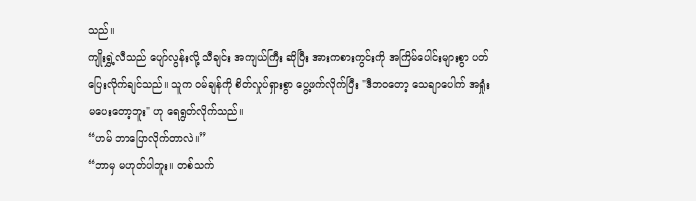သည်။
ကျိုးရွှဲ့လီသည် ပျော်လွန်းလို့ သီချင်း အကျယ်ကြီး ဆိုပြီး အားကစားကွင်းကို အကြိမ်ပေါင်းများစွာ ပတ်ပြေးလိုက်ချင်သည်။ သူက ဝမ်ချန်ကို စိတ်လှုပ်ရှားစွာ ပွေ့ဖက်လိုက်ပြီး "ဒီဘဝတော့ သေချာပေါက် အရှုံးမပေးတော့ဘူး" ဟု ရေရွတ်လိုက်သည်။
“ဟမ် ဘာပြောလိုက်တာလဲ။”
“ဘာမှ မဟုတ်ပါဘူး။ တစ်သက်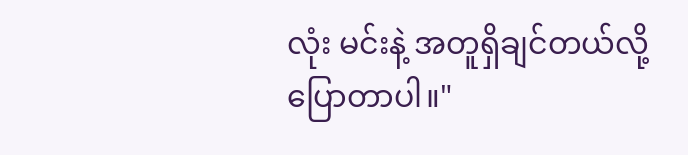လုံး မင်းနဲ့ အတူရှိချင်တယ်လို့ ပြောတာပါ။"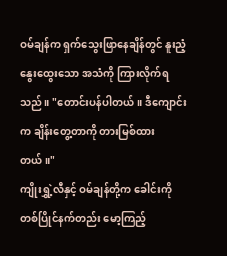ဝမ်ချန်က ရှက်သွေးဖြာနေချိန်တွင် နူးညံ့နွေးထွေးသော အသံကို ကြားလိုက်ရသည်။ "တောင်းပန်ပါတယ်။ ဒီကျောင်းက ချိန်းတွေ့တာကို တားမြစ်ထားတယ်။"
ကျိုးရွှဲ့လီနှင့် ဝမ်ချန်တို့က ခေါင်းကို တစ်ပြိုင်နက်တည်း မော့ကြည့်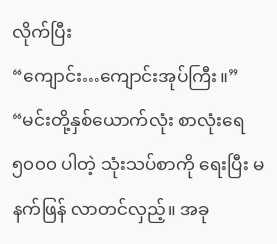လိုက်ပြီး
“ကျောင်း…ကျောင်းအုပ်ကြီး။”
“မင်းတို့နှစ်ယောက်လုံး စာလုံးရေ ၅၀၀၀ ပါတဲ့ သုံးသပ်စာကို ရေးပြီး မနက်ဖြန် လာတင်လှည့်။ အခု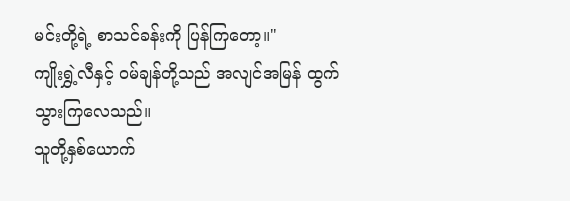မင်းတို့ရဲ့ စာသင်ခန်းကို ပြန်ကြတော့။"
ကျိုးရွှဲ့လီနှင့် ဝမ်ချန်တို့သည် အလျင်အမြန် ထွက်သွားကြလေသည်။
သူတို့နှစ်ယောက်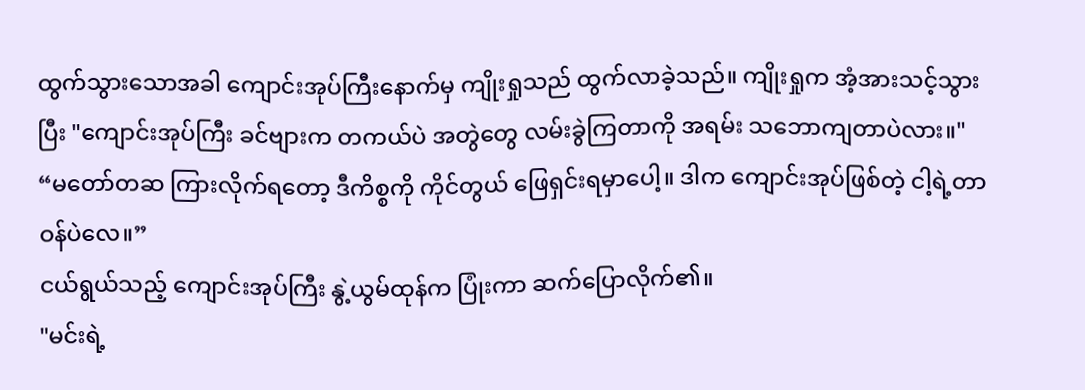ထွက်သွားသောအခါ ကျောင်းအုပ်ကြီးနောက်မှ ကျိုးရှုသည် ထွက်လာခဲ့သည်။ ကျိုးရှုက အံ့အားသင့်သွားပြီး "ကျောင်းအုပ်ကြီး ခင်ဗျားက တကယ်ပဲ အတွဲတွေ လမ်းခွဲကြတာကို အရမ်း သဘောကျတာပဲလား။"
“မတော်တဆ ကြားလိုက်ရတော့ ဒီကိစ္စကို ကိုင်တွယ် ဖြေရှင်းရမှာပေါ့။ ဒါက ကျောင်းအုပ်ဖြစ်တဲ့ ငါ့ရဲ့တာဝန်ပဲလေ။”
ငယ်ရွယ်သည့် ကျောင်းအုပ်ကြီး နွဲ့ယွမ်ထုန်က ပြုံးကာ ဆက်ပြောလိုက်၏။
"မင်းရဲ့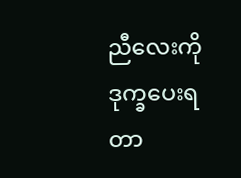ညီလေးကို ဒုက္ခပေးရတာ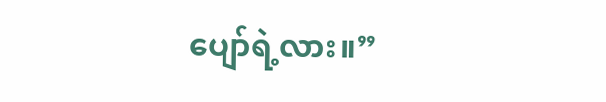ပျော်ရဲ့လား။”